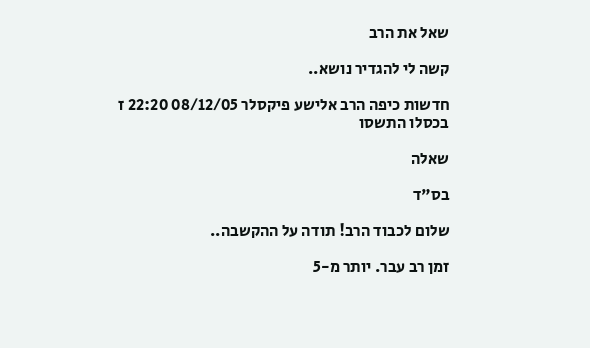שאל את הרב

קשה לי להגדיר נושא..

חדשות כיפה הרב אלישע פיקסלר 08/12/05 22:20 ז בכסלו התשסו

שאלה

בס"ד

שלום לכבוד הרב! תודה על ההקשבה..

זמן רב עבר. יותר מ-5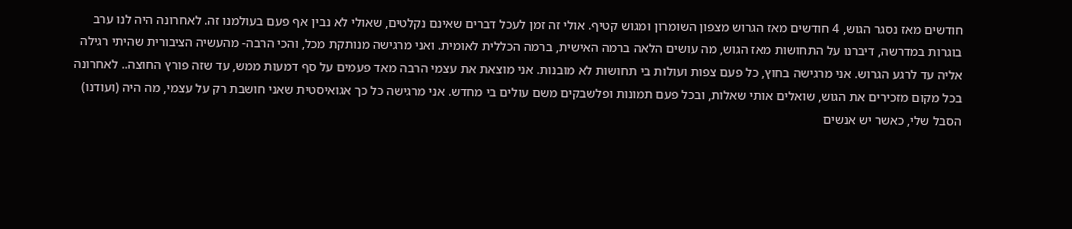חודשים מאז נסגר הגוש, 4 חודשים מאז הגרוש מצפון השומרון ומגוש קטיף. אולי זה זמן לעכל דברים שאינם נקלטים, שאולי לא נבין אף פעם בעולמנו זה. לאחרונה היה לנו ערב בוגרות במדרשה, דיברנו על התחושות מאז הגוש, מה עושים הלאה ברמה האישית, ברמה הכללית לאומית. ואני מרגישה מנותקת מכל, והכי הרבה- מהעשיה הציבורית שהיתי רגילה אליה עד לרגע הגרוש. אני מרגישה בחוץ, כל פעם צפות ועולות בי תחושות לא מובנות. אני מוצאת את עצמי הרבה מאד פעמים על סף דמעות ממש, עד שזה פורץ החוצה.. לאחרונה בכל מקום מזכירים את הגוש, שואלים אותי שאלות, ובכל פעם תמונות ופלשבקים משם עולים בי מחדש. אני מרגישה כל כך אגואיסטית שאני חושבת רק על עצמי, מה היה (ועודנו) הסבל שלי, כאשר יש אנשים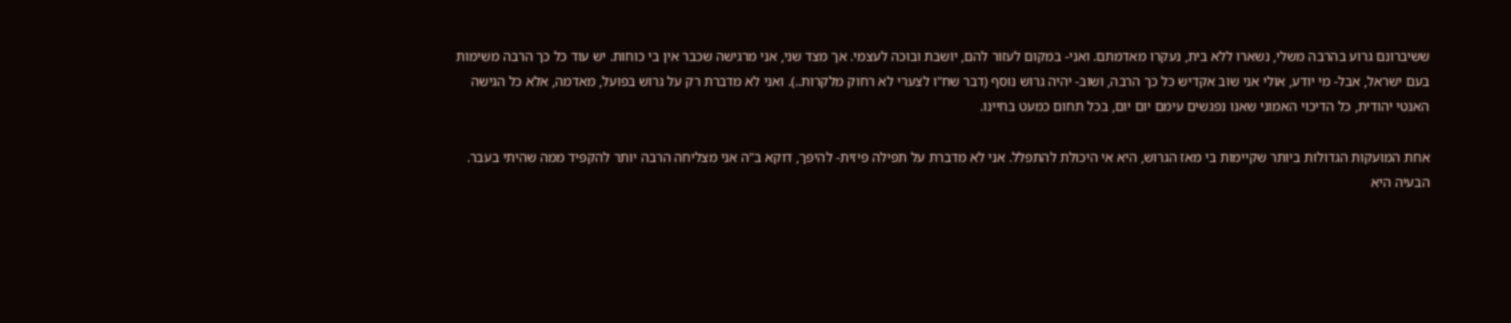ששיברונם גרוע בהרבה משלי, נשארו ללא בית, נעקרו מאדמתם. ואני- במקום לעזור להם, יושבת ובוכה לעצמי. אך מצד שני, אני מרגישה שכבר אין בי כוחות. יש עוד כל כך הרבה משימות בעם ישראל, אבל- מי יודע, אולי אני שוב אקדיש כל כך הרבה, ושוב- יהיה גרוש נוסף (דבר שח"ו לצערי לא רחוק מלקרות..). ואני לא מדברת רק על גרוש בפועל, מאדמה, אלא כל הגישה האנטי יהודית, כל הדיכוי האמוני שאנו נפגשים עימם יום יום, בכל תחום כמעט בחיינו.

אחת המועקות הגדולות ביותר שקיימות בי מאז הגרוש, היא אי היכולת להתפלל. אני לא מדברת על תפילה פיזית- להיפך, דוקא ב"ה אני מצליחה הרבה יותר להקפיד ממה שהיתי בעבר. הבעיה היא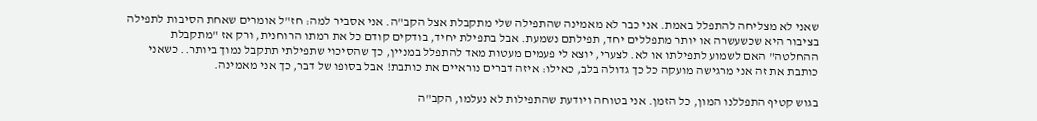שאני לא מצליחה להתפלל באמת. אני כבר לא מאמינה שהתפילה שלי מתקבלת אצל הקב"ה. אני אסביר למה: חז"ל אומרים שאחת הסיבות לתפילה בציבור היא שכשעשרה או יותר מתפללים יחד, תפילתם נשמעת. אבל בתפילת יחיד, בודקים קודם כל את רמתו הרוחנית, ורק אז "מתקבלת ההחלטה" האם לשמוע לתפילתו או לא. לצערי, יוצא לי פעמים מעטות מאד להתפלל במניין, כך שהסיכוי שתפילתי תתקבל נמוך ביותר.. כשאני כותבת את זה אני מרגישה מועקה כל כך גדולה בלב, כאילו: איזה דברים נוראיים את כותבת! אבל בסופו של דבר, כך אני מאמינה.

בגוש קטיף התפללנו המון, כל הזמן. אני בטוחה ויודעת שהתפילות לא נעלמו, הקב"ה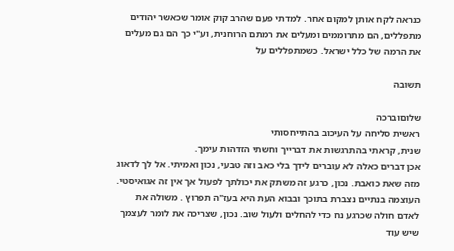כנראה לקח אותן למקום אחר. למדתי פעם שהרב קוק אומר שכאשר יהודים מתפללים, הם מתרוממים ומעלים את רמתם הרוחנית, וע"י כך הם גם מעלים את הרמה של כלל ישראל. כשמתפללים על

תשובה

שלוםוברכה
ראשית סליחה על העיכוב בהתייחסותי
שנית, קראתי בהתרגשות את דברייך וחשתי הזדהות עימך.
אכן דברים כאלה לא עוברים לידך בלי כאב וזה טבעי, נכון ואמיתי. אל לך לדאוג מזה שאת כואבת. נכון, כרגע זה משתק את יכולתך לפעול אך אין זה אגואיסטי. העוצמה בנתיים נצברת בתוכך ובבוא העת היא בעז"ה תפרוץ . משולה את לאדם חולה שכרגע נח כדי להחלים ולעול שוב. נכון, שצריכה את לומר לעצמך שיש עוד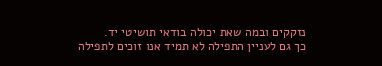נזקקים ובמה שאת יכולה בודאי תושיטי יד.
כך גם לעניין התפילה לא תמיד אנו זוכים לתפילה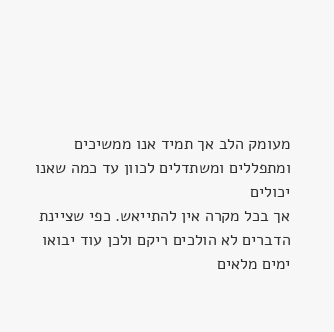מעומק הלב אך תמיד אנו ממשיכים ומתפללים ומשתדלים לכוון עד כמה שאנו יכולים
אך בכל מקרה אין להתייאש. כפי שציינת הדברים לא הולכים ריקם ולכן עוד יבואו ימים מלאים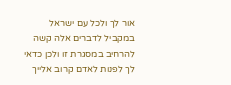אור לך ולכל עם ישראל
במקביל לדברים אלה קשה להרחיב במסגרת זו ולכן כדאי לך לפנות לאדם קרוב אלייך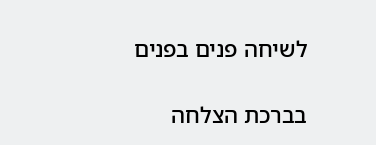לשיחה פנים בפנים

בברכת הצלחה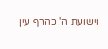וישועת ה' כהרף עין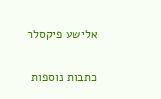אלישע פיקסלר

כתבות נוספות